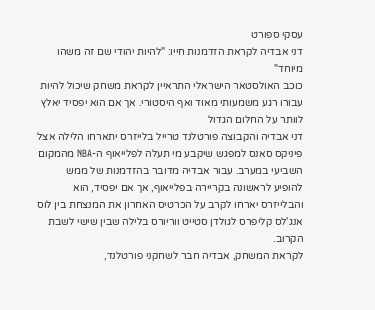עסקי ספורט
דני אבדיה לקראת הזדמנות חייו: "להיות יהודי שם זה משהו מיוחד"
כוכב האולסטאר הישראלי התראיין לקראת משחק שיכול להיות עבורו רגע משמעותי מאוד ואף היסטורי. אך אם הוא יפסיד יאלץ לוותר על החלום הגדול
דני אבדיה והקבוצה פורטלנד טרייל בלייזרס יתארחו הלילה אצל פיניקס סאנס למפגש שיקבע מי תעלה לפלייאוף ה-NBA מהמקום השביעי במערב. עבור אבדיה מדובר בהזדמנות של ממש להופיע לראשונה בקריירה בפלייאוף, אך אם יפסיד, הוא והבלייזרס יארחו לקרב על הכרטיס האחרון את המנצחת בין לוס אנג'לס קליפרס לגולדן סטייט ווריורס בלילה שבין שישי לשבת הקרוב.
לקראת המשחק, אבדיה חבר לשחקני פורטלנד,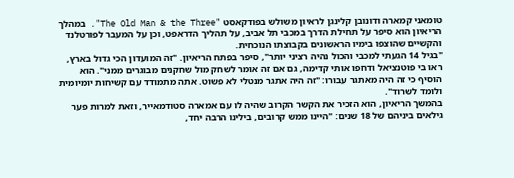טומאני קמארה ודונובן קלינגן לראיון משולש בפודקאסט "The Old Man & the Three". במהלך הריאיון הוא סיפר על תחילת הדרך במכבי תל אביב, על תהליך הדראפט, וכן על המעבר לפורטלנד והקשיים שהוצפו בימיו הראשונים בקבוצתו הנוכחית.
"בגיל 14 הגעתי למכבי והכול נהיה רציני יותר", סיפר בפתח הריאיון. "זה המועדון הכי גדול בארץ, ראו בי פוטנציאל ודחפו אותי קדימה, גם אם זה אומר לשחק מול שחקנים מבוגרים ממני". הוא הוסיף כי זה היה מאתגר עבורו: "זה היה אתגר מנטלי לא פשוט. אתה מתמודד עם קשיחות יומיומית ולומד לשרוד".
בהמשך הריאיון, הוא הזכיר את הקשר הקרוב שהיה לו עם אמארה סטודמאייר, וזאת למרות פער גילאים ביניהם של 18 שנים: "היינו ממש קרובים, בילינו הרבה יחד,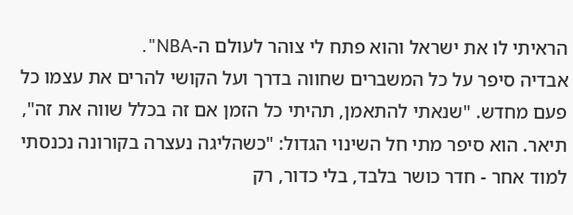הראיתי לו את ישראל והוא פתח לי צוהר לעולם ה-NBA".
אבדיה סיפר על כל המשברים שחווה בדרך ועל הקושי להרים את עצמו כל פעם מחדש. "שנאתי להתאמן, תהיתי כל הזמן אם זה בכלל שווה את זה", תיאר. הוא סיפר מתי חל השינוי הגדול: "כשהליגה נעצרה בקורונה נכנסתי למוד אחר - חדר כושר בלבד, בלי כדור, רק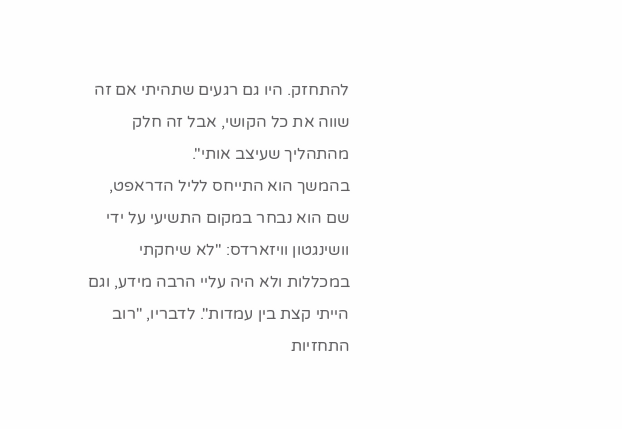להתחזק. היו גם רגעים שתהיתי אם זה שווה את כל הקושי, אבל זה חלק מהתהליך שעיצב אותי".
בהמשך הוא התייחס לליל הדראפט, שם הוא נבחר במקום התשיעי על ידי וושינגטון וויזארדס: "לא שיחקתי במכללות ולא היה עליי הרבה מידע, וגם הייתי קצת בין עמדות". לדבריו, "רוב התחזיות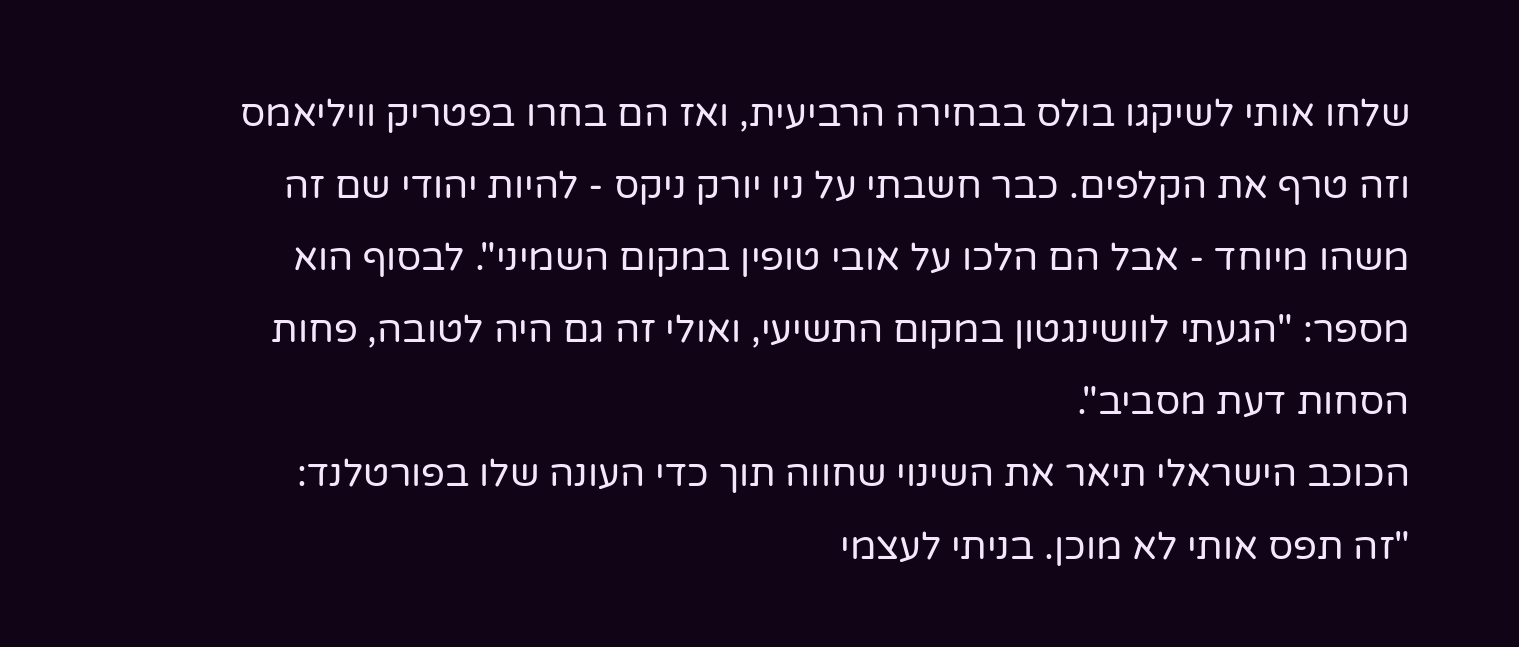שלחו אותי לשיקגו בולס בבחירה הרביעית, ואז הם בחרו בפטריק וויליאמס וזה טרף את הקלפים. כבר חשבתי על ניו יורק ניקס - להיות יהודי שם זה משהו מיוחד - אבל הם הלכו על אובי טופין במקום השמיני". לבסוף הוא מספר: "הגעתי לוושינגטון במקום התשיעי, ואולי זה גם היה לטובה, פחות הסחות דעת מסביב".
הכוכב הישראלי תיאר את השינוי שחווה תוך כדי העונה שלו בפורטלנד: "זה תפס אותי לא מוכן. בניתי לעצמי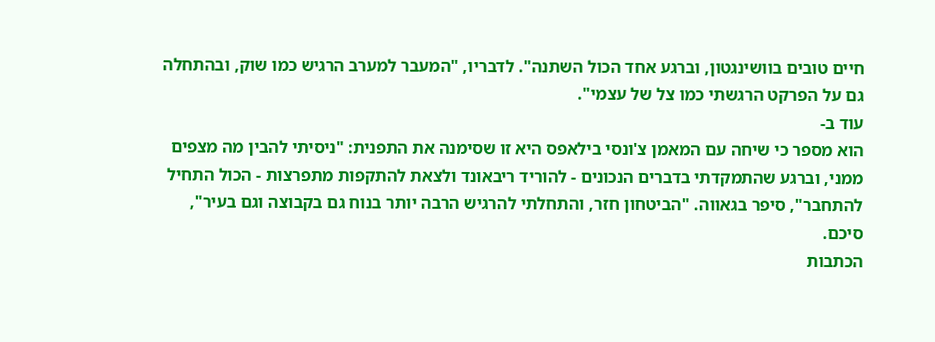חיים טובים בוושינגטון, וברגע אחד הכול השתנה". לדבריו, "המעבר למערב הרגיש כמו שוק, ובהתחלה גם על הפרקט הרגשתי כמו צל של עצמי".
עוד ב-
הוא מספר כי שיחה עם המאמן צ'ונסי בילאפס היא זו שסימנה את התפנית: "ניסיתי להבין מה מצפים ממני, וברגע שהתמקדתי בדברים הנכונים - להוריד ריבאונד ולצאת להתקפות מתפרצות - הכול התחיל להתחבר", סיפר בגאווה. "הביטחון חזר, והתחלתי להרגיש הרבה יותר בנוח גם בקבוצה וגם בעיר", סיכם.
הכתבות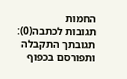החמות
תגובות לכתבה(0):
תגובתך התקבלה ותפורסם בכפוף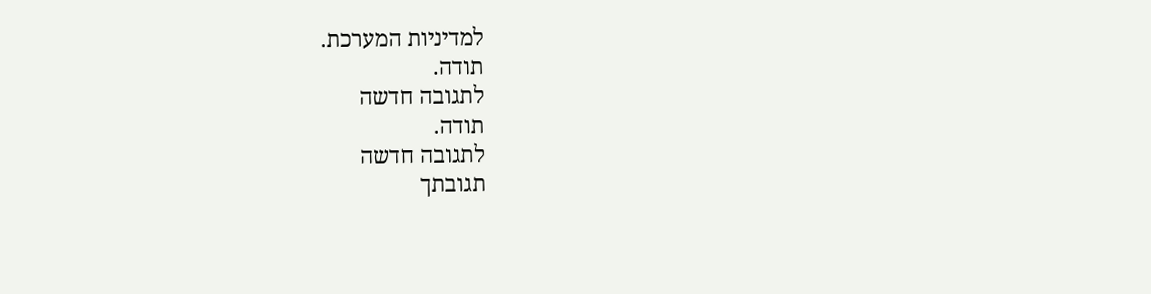למדיניות המערכת.
תודה.
לתגובה חדשה
תודה.
לתגובה חדשה
תגובתך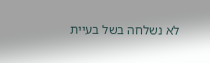לא נשלחה בשל בעיית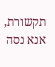תקשורת, אנא נסה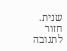שנית.
חזור לתגובה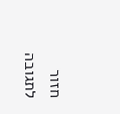חזור לתגובה